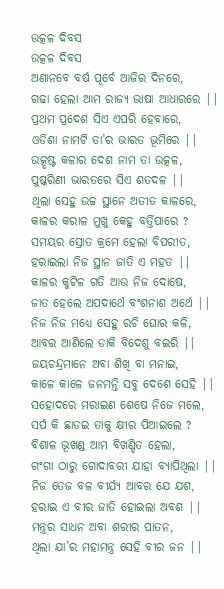ଉତ୍କଳ ଦିବସ
ଉତ୍କଳ ଦିବସ
ଅଣାନବେ ବର୍ଷ ପୂର୍ବେ ଆଜିର ଦିନରେ,
ଗଢା ହେଲା ଆମ ରାଜ୍ୟ ଭାଷା ଆଧାରରେ ||
ପ୍ରଥମ ପ୍ରଦେଶ ସିଏ ଏପରି ହେବାରେ,
ଓଡିଶା ନାମଟି ତା’ର ଭାରତ ଭୂମିରେ ||
ଉତ୍କୃଷ୍ଟ କଳାର ଦେଶ ନାମ ତା ଉତ୍କଳ,
ପୁଷ୍କରିଣୀ ଭାରତରେ ସିଏ ଶତଦଳ ||
ଥିଲା ସେହୁ ଉଚ୍ଚ ସ୍ଥାନେ ଅତୀତ କାଳରେ,
କାଳର କରାଳ ମୁଖୁ କେହୁ ବର୍ତ୍ତିପାରେ ?
ସମୟର ସ୍ରୋତ କ୍ରମେ ହେଲା ବିପରୀତ,
ହରାଇଲା ନିଜ ସ୍ଥାନ ଜାତି ଏ ମହତ ||
କାଳର କୁଟିଳ ଗତି ଆଉ ନିଜ ଦୋଷେ,
ଜାତ ହେଲେ ଅପଦାର୍ଥେ ବଂଶନାଶ ଅର୍ଥେ ||
ନିଜ ନିଜ ମଧ୍ୟେ ସେହୁ ରଚି ଘୋର କଳି,
ଆବର ଆଣିଲେ ଡାକି ବିଦେଶୁ ବଇରି ||
ଜୟଚନ୍ଦ୍ରମାନେ ଅବା ଶିଖି ବା ମନାଇ,
କାଳେ କାଳେ ଜନମନ୍ତି ସବୁ ଦେଶେ ସେହି ||
ସହୋଦରେ ମରାଇଣ ଶେଷେ ନିଜେ ମଲେ,
ସର୍ପ କି ଛାଡଇ ତାକୁ କ୍ଷୀର ପିଆଇଲେ ?
ବିଶାଳ ଭୂଖଣ୍ଡ ଆମ ବିଖଣ୍ଡିତ ହେଲା,
ଗଂଗା ଠାରୁ ଗୋଦାବରୀ ଯାହା ବ୍ୟାପିଥିଲା ||
ନିଜ ତେଜ ବଳ ବୀର୍ଯ୍ୟ ଆବର ଯେ ଯଶ,
ହରାଇ ଏ ବୀର ଜାତି ହୋଇଲା ଅବଶ ||
ମନ୍ତ୍ରର ସାଧନ ଅବା ଶରୀର ପାତନ,
ଥିଲା ଯା’ର ମହାମନ୍ତ୍ର ସେହି ବୀର ଜନ ||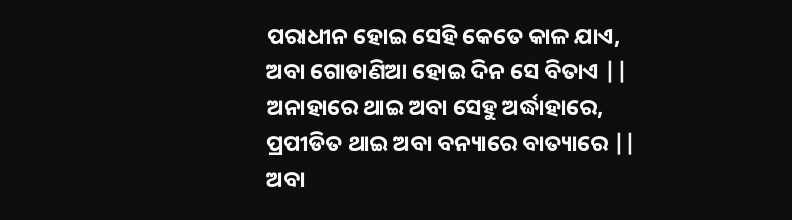ପରାଧୀନ ହୋଇ ସେହି କେତେ କାଳ ଯାଏ,
ଅବା ଗୋଡାଣିଆ ହୋଇ ଦିନ ସେ ବିତାଏ ||
ଅନାହାରେ ଥାଇ ଅବା ସେହୁ ଅର୍ଦ୍ଧାହାରେ,
ପ୍ରପୀଡିତ ଥାଇ ଅବା ବନ୍ୟାରେ ବାତ୍ୟାରେ ||
ଅବା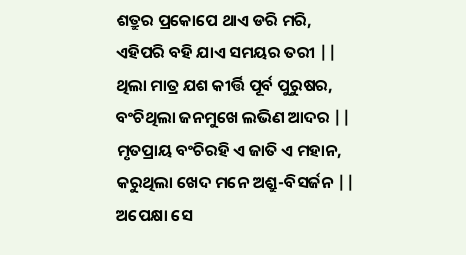ଶତ୍ରୁର ପ୍ରକୋପେ ଥାଏ ଡରି ମରି,
ଏହିପରି ବହି ଯାଏ ସମୟର ତରୀ ||
ଥିଲା ମାତ୍ର ଯଶ କୀର୍ତ୍ତି ପୂର୍ବ ପୁରୁଷର,
ବଂଚିଥିଲା ଜନମୁଖେ ଲଭିଣ ଆଦର ||
ମୃତପ୍ରାୟ ବଂଚିରହି ଏ ଜାତି ଏ ମହାନ,
କରୁଥିଲା ଖେଦ ମନେ ଅଶ୍ରୁ-ବିସର୍ଜନ ||
ଅପେକ୍ଷା ସେ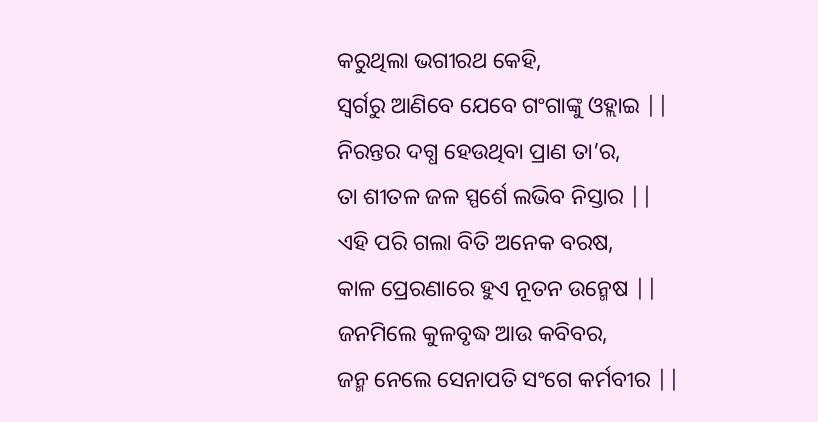କରୁଥିଲା ଭଗୀରଥ କେହି,
ସ୍ବର୍ଗରୁ ଆଣିବେ ଯେବେ ଗଂଗାଙ୍କୁ ଓହ୍ଲାଇ ||
ନିରନ୍ତର ଦଗ୍ଧ ହେଉଥିବା ପ୍ରାଣ ତା’ର,
ତା ଶୀତଳ ଜଳ ସ୍ପର୍ଶେ ଲଭିବ ନିସ୍ତାର ||
ଏହି ପରି ଗଲା ବିତି ଅନେକ ବରଷ,
କାଳ ପ୍ରେରଣାରେ ହୁଏ ନୂତନ ଉନ୍ମେଷ ||
ଜନମିଲେ କୁଳବୃଦ୍ଧ ଆଉ କବିବର,
ଜନ୍ମ ନେଲେ ସେନାପତି ସଂଗେ କର୍ମବୀର ||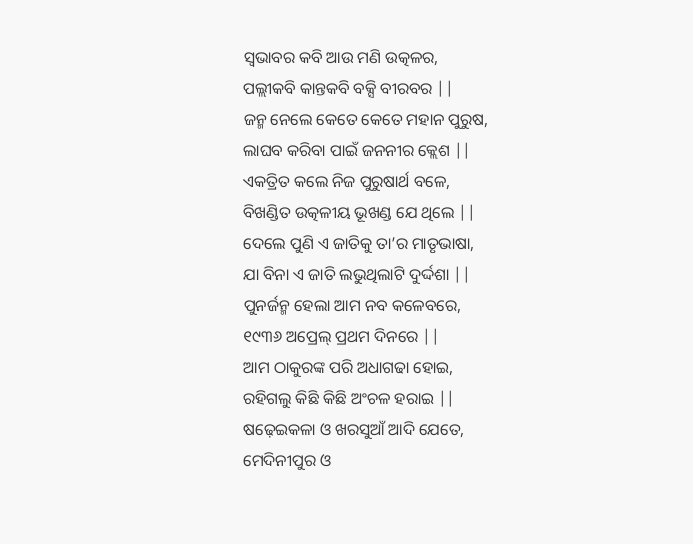ସ୍ବଭାବର କବି ଆଉ ମଣି ଉତ୍କଳର,
ପଲ୍ଲୀକବି କାନ୍ତକବି ବକ୍ସି ବୀରବର ||
ଜନ୍ମ ନେଲେ କେତେ କେତେ ମହାନ ପୁରୁଷ,
ଲାଘବ କରିବା ପାଇଁ ଜନନୀର କ୍ଲେଶ ||
ଏକତ୍ରିତ କଲେ ନିଜ ପୁରୁଷାର୍ଥ ବଳେ,
ବିଖଣ୍ଡିତ ଉତ୍କଳୀୟ ଭୂଖଣ୍ଡ ଯେ ଥିଲେ ||
ଦେଲେ ପୁଣି ଏ ଜାତିକୁ ତା’ର ମାତୃଭାଷା,
ଯା ବିନା ଏ ଜାତି ଲଭୁଥିଲାଟି ଦୁର୍ଦ୍ଦଶା ||
ପୁନର୍ଜନ୍ମ ହେଲା ଆମ ନବ କଳେବରେ,
୧୯୩୬ ଅପ୍ରେଲ୍ ପ୍ରଥମ ଦିନରେ ||
ଆମ ଠାକୁରଙ୍କ ପରି ଅଧାଗଢା ହୋଇ,
ରହିଗଲୁ କିଛି କିଛି ଅଂଚଳ ହରାଇ ||
ଷଢ଼େଇକଳା ଓ ଖରସୁଆଁ ଆଦି ଯେତେ,
ମେଦିନୀପୁର ଓ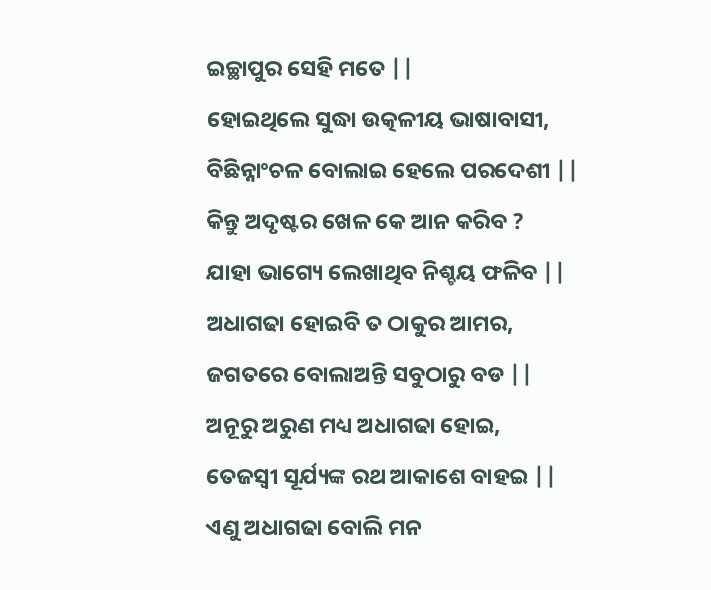ଇଚ୍ଛାପୁର ସେହି ମତେ ||
ହୋଇଥିଲେ ସୁଦ୍ଧା ଉତ୍କଳୀୟ ଭାଷାବାସୀ,
ବିଛିନ୍ନାଂଚଳ ବୋଲାଇ ହେଲେ ପରଦେଶୀ ||
କିନ୍ତୁ ଅଦୃଷ୍ଟର ଖେଳ କେ ଆନ କରିବ ?
ଯାହା ଭାଗ୍ୟେ ଲେଖାଥିବ ନିଶ୍ଚୟ ଫଳିବ ||
ଅଧାଗଢା ହୋଇବି ତ ଠାକୁର ଆମର,
ଜଗତରେ ବୋଲାଅନ୍ତି ସବୁଠାରୁ ବଡ ||
ଅନୂରୁ ଅରୁଣ ମଧ୍ୟ ଅଧାଗଢା ହୋଇ,
ତେଜସ୍ବୀ ସୂର୍ଯ୍ୟଙ୍କ ରଥ ଆକାଶେ ବାହଇ ||
ଏଣୁ ଅଧାଗଢା ବୋଲି ମନ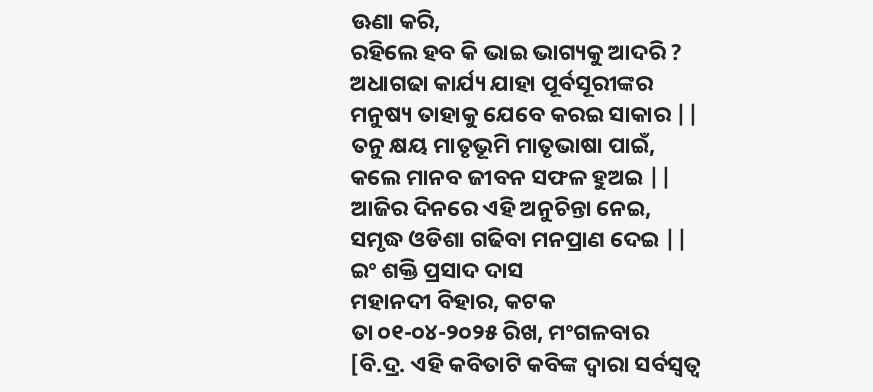ଊଣା କରି,
ରହିଲେ ହବ କି ଭାଇ ଭାଗ୍ୟକୁ ଆଦରି ?
ଅଧାଗଢା କାର୍ଯ୍ୟ ଯାହା ପୂର୍ବସୂରୀଙ୍କର
ମନୁଷ୍ୟ ତାହାକୁ ଯେବେ କରଇ ସାକାର ||
ତନୁ କ୍ଷୟ ମାତୃଭୂମି ମାତୃଭାଷା ପାଇଁ,
କଲେ ମାନବ ଜୀବନ ସଫଳ ହୁଅଇ ||
ଆଜିର ଦିନରେ ଏହି ଅନୁଚିନ୍ତା ନେଇ,
ସମୃଦ୍ଧ ଓଡିଶା ଗଢିବା ମନପ୍ରାଣ ଦେଇ ||
ଇଂ ଶକ୍ତି ପ୍ରସାଦ ଦାସ
ମହାନଦୀ ବିହାର, କଟକ
ତା ୦୧-୦୪-୨୦୨୫ ରିଖ, ମଂଗଳବାର
[ବି.ଦ୍ର. ଏହି କବିତାଟି କବିଙ୍କ ଦ୍ବାରା ସର୍ବସ୍ବତ୍ବ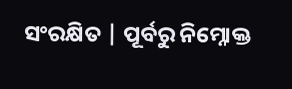ସଂରକ୍ଷିତ | ପୂର୍ବରୁ ନିମ୍ନୋକ୍ତ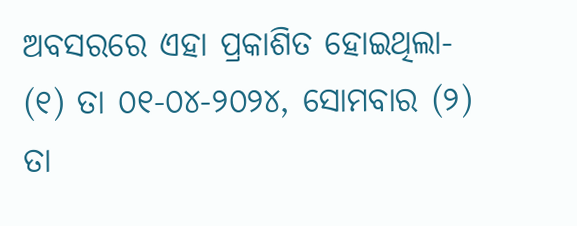ଅବସରରେ ଏହା ପ୍ରକାଶିତ ହୋଇଥିଲା- (୧) ତା ୦୧-୦୪-୨୦୨୪, ସୋମବାର (୨) ତା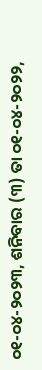୦୧-୦୪-୨୦୨୩, ଶନିବାର (୩) ତା ୦୧-୦୪-୨୦୨୨,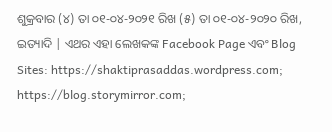ଶୁକ୍ରବାର (୪) ତା ୦୧-୦୪-୨୦୨୧ ରିଖ (୫) ତା ୦୧-୦୪-୨୦୨୦ ରିଖ, ଇତ୍ୟାଦି | ଏଥର ଏହା ଲେଖକଙ୍କ Facebook Page ଏବଂ Blog Sites: https://shaktiprasaddas.wordpress.com; https://blog.storymirror.com;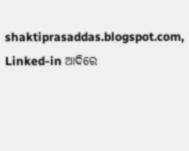shaktiprasaddas.blogspot.com, Linked-in ଆଦିରେ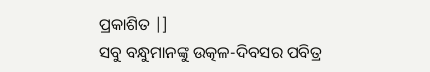ପ୍ରକାଶିତ |]
ସବୁ ବନ୍ଧୁମାନଙ୍କୁ ଉତ୍କଳ-ଦିବସର ପବିତ୍ର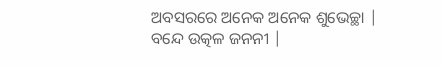ଅବସରରେ ଅନେକ ଅନେକ ଶୁଭେଚ୍ଛା | ବନ୍ଦେ ଉତ୍କଳ ଜନନୀ |